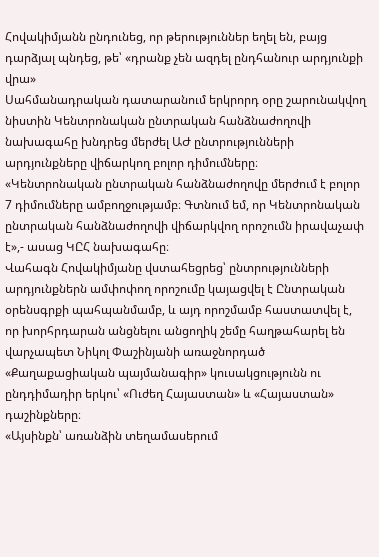Հովակիմյանն ընդունեց, որ թերություններ եղել են, բայց դարձյալ պնդեց, թե՝ «դրանք չեն ազդել ընդհանուր արդյունքի վրա»
Սահմանադրական դատարանում երկրորդ օրը շարունակվող նիստին Կենտրոնական ընտրական հանձնաժողովի նախագահը խնդրեց մերժել ԱԺ ընտրությունների արդյունքները վիճարկող բոլոր դիմումները։
«Կենտրոնական ընտրական հանձնաժողովը մերժում է բոլոր 7 դիմումները ամբողջությամբ։ Գտնում եմ, որ Կենտրոնական ընտրական հանձնաժողովի վիճարկվող որոշումն իրավաչափ է»,- ասաց ԿԸՀ նախագահը։
Վահագն Հովակիմյանը վստահեցրեց՝ ընտրությունների արդյունքներն ամփոփող որոշումը կայացվել է Ընտրական օրենսգրքի պահպանմամբ, և այդ որոշմամբ հաստատվել է, որ խորհրդարան անցնելու անցողիկ շեմը հաղթահարել են վարչապետ Նիկոլ Փաշինյանի առաջնորդած «Քաղաքացիական պայմանագիր» կուսակցությունն ու ընդդիմադիր երկու՝ «Ուժեղ Հայաստան» և «Հայաստան» դաշինքները։
«Այսինքն՝ առանձին տեղամասերում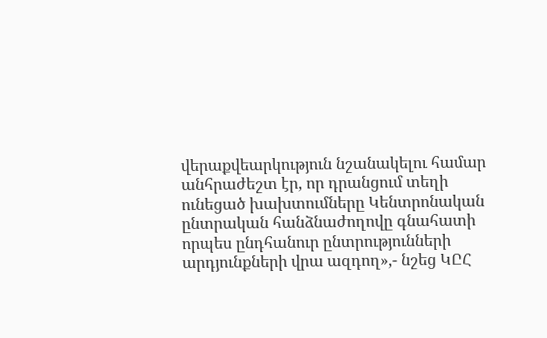վերաքվեարկություն նշանակելու համար անհրաժեշտ էր, որ դրանցում տեղի ունեցած խախտումները Կենտրոնական ընտրական հանձնաժողովը գնահատի որպես ընդհանուր ընտրությունների արդյունքների վրա ազդող»,- նշեց ԿԸՀ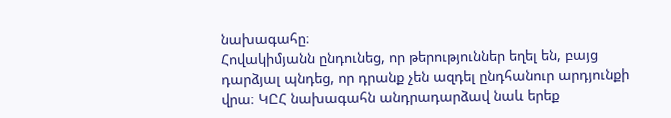նախագահը։
Հովակիմյանն ընդունեց, որ թերություններ եղել են, բայց դարձյալ պնդեց, որ դրանք չեն ազդել ընդհանուր արդյունքի վրա։ ԿԸՀ նախագահն անդրադարձավ նաև երեք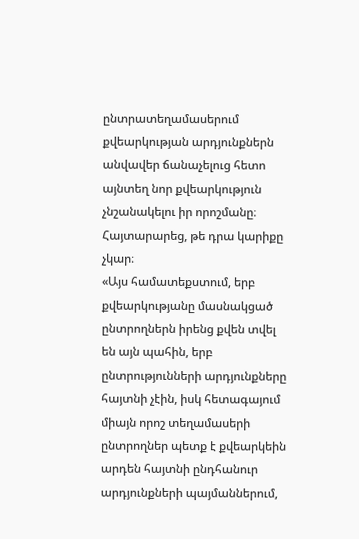ընտրատեղամասերում քվեարկության արդյունքներն անվավեր ճանաչելուց հետո այնտեղ նոր քվեարկություն չնշանակելու իր որոշմանը։ Հայտարարեց, թե դրա կարիքը չկար։
«Այս համատեքստում, երբ քվեարկությանը մասնակցած ընտրողներն իրենց քվեն տվել են այն պահին, երբ ընտրությունների արդյունքները հայտնի չէին, իսկ հետագայում միայն որոշ տեղամասերի ընտրողներ պետք է քվեարկեին արդեն հայտնի ընդհանուր արդյունքների պայմաններում,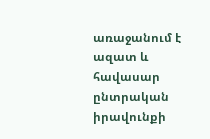առաջանում է ազատ և հավասար ընտրական իրավունքի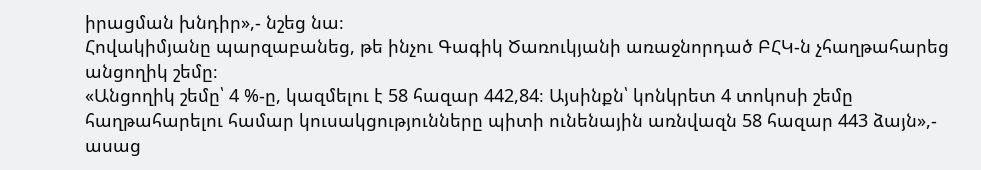իրացման խնդիր»,- նշեց նա։
Հովակիմյանը պարզաբանեց, թե ինչու Գագիկ Ծառուկյանի առաջնորդած ԲՀԿ-ն չհաղթահարեց անցողիկ շեմը։
«Անցողիկ շեմը՝ 4 %-ը, կազմելու է 58 հազար 442,84։ Այսինքն՝ կոնկրետ 4 տոկոսի շեմը հաղթահարելու համար կուսակցությունները պիտի ունենային առնվազն 58 հազար 443 ձայն»,- ասաց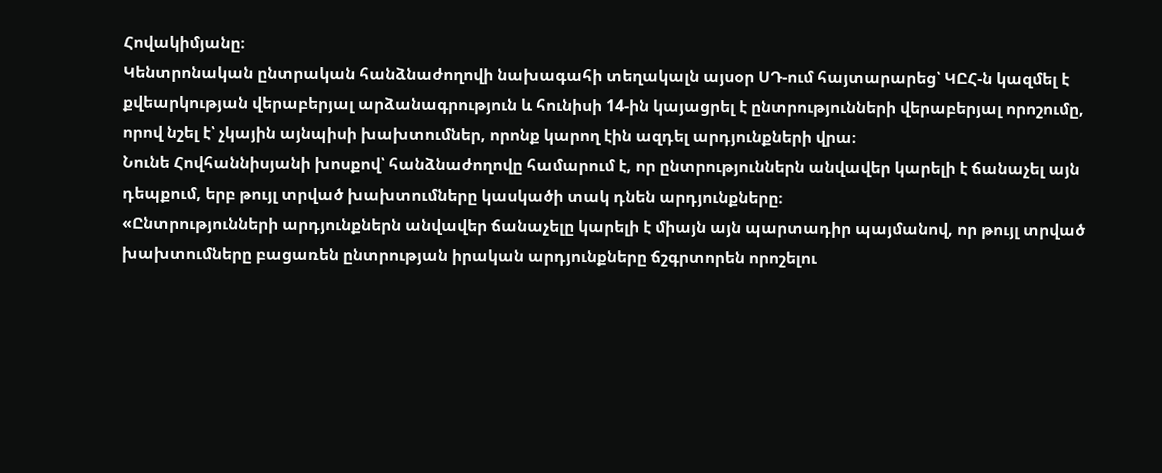Հովակիմյանը։
Կենտրոնական ընտրական հանձնաժողովի նախագահի տեղակալն այսօր ՍԴ-ում հայտարարեց՝ ԿԸՀ-ն կազմել է քվեարկության վերաբերյալ արձանագրություն և հունիսի 14-ին կայացրել է ընտրությունների վերաբերյալ որոշումը, որով նշել է՝ չկային այնպիսի խախտումներ, որոնք կարող էին ազդել արդյունքների վրա։
Նունե Հովհաննիսյանի խոսքով՝ հանձնաժողովը համարում է, որ ընտրություններն անվավեր կարելի է ճանաչել այն դեպքում, երբ թույլ տրված խախտումները կասկածի տակ դնեն արդյունքները։
«Ընտրությունների արդյունքներն անվավեր ճանաչելը կարելի է միայն այն պարտադիր պայմանով, որ թույլ տրված խախտումները բացառեն ընտրության իրական արդյունքները ճշգրտորեն որոշելու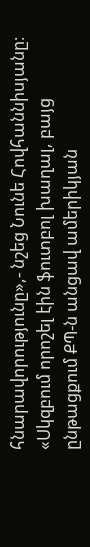հնարավորությունը»,- նշեց Նունե Հովհաննիսյանը։
«Սկզբում որոշել էին ֆուտբոլ խաղալ, բայց ընթացքում ՔՊ-ն անցավ ամերիկյան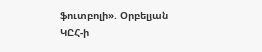ֆուտբոլի». Օրբելյան
ԿԸՀ-ի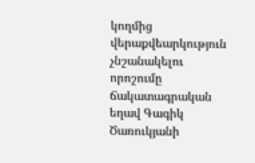կողմից վերաքվեարկություն չնշանակելու որոշումը ճակատագրական եղավ Գագիկ Ծառուկյանի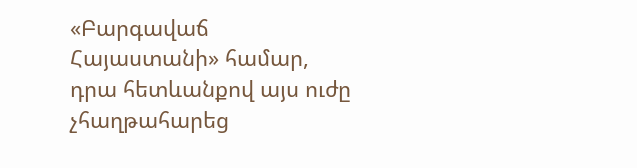«Բարգավաճ Հայաստանի» համար, դրա հետևանքով այս ուժը չհաղթահարեց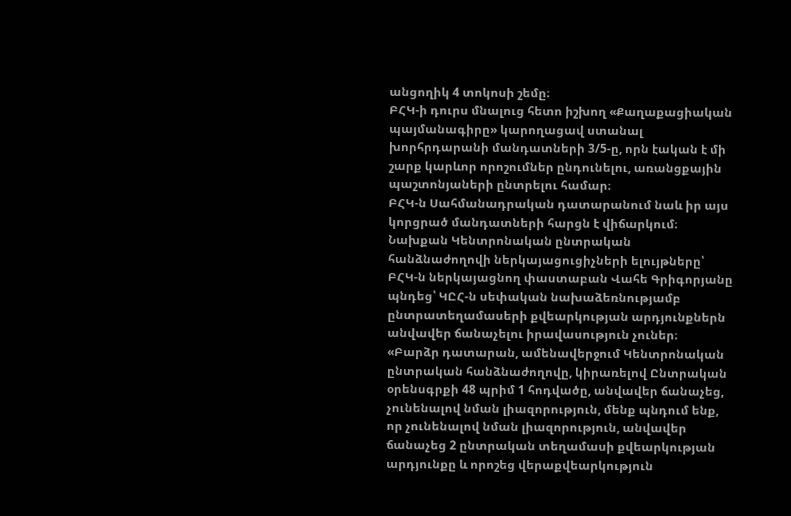անցողիկ 4 տոկոսի շեմը։
ԲՀԿ-ի դուրս մնալուց հետո իշխող «Քաղաքացիական պայմանագիրը» կարողացավ ստանալ խորհրդարանի մանդատների 3/5-ը, որն էական է մի շարք կարևոր որոշումներ ընդունելու, առանցքային պաշտոնյաների ընտրելու համար։
ԲՀԿ-ն Սահմանադրական դատարանում նաև իր այս կորցրած մանդատների հարցն է վիճարկում։
Նախքան Կենտրոնական ընտրական հանձնաժողովի ներկայացուցիչների ելույթները՝ ԲՀԿ-ն ներկայացնող փաստաբան Վահե Գրիգորյանը պնդեց՝ ԿԸՀ-ն սեփական նախաձեռնությամբ ընտրատեղամասերի քվեարկության արդյունքներն անվավեր ճանաչելու իրավասություն չուներ։
«Բարձր դատարան, ամենավերջում Կենտրոնական ընտրական հանձնաժողովը, կիրառելով Ընտրական օրենսգրքի 48 պրիմ 1 հոդվածը, անվավեր ճանաչեց, չունենալով նման լիազորություն, մենք պնդում ենք, որ չունենալով նման լիազորություն, անվավեր ճանաչեց 2 ընտրական տեղամասի քվեարկության արդյունքը և որոշեց վերաքվեարկություն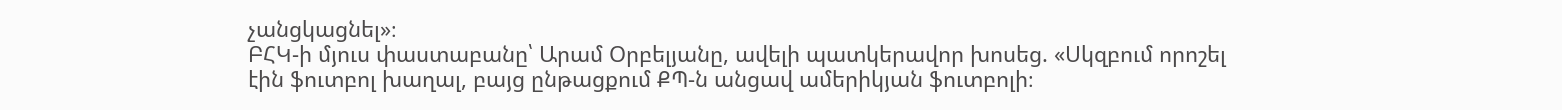չանցկացնել»։
ԲՀԿ-ի մյուս փաստաբանը՝ Արամ Օրբելյանը, ավելի պատկերավոր խոսեց. «Սկզբում որոշել էին ֆուտբոլ խաղալ, բայց ընթացքում ՔՊ-ն անցավ ամերիկյան ֆուտբոլի։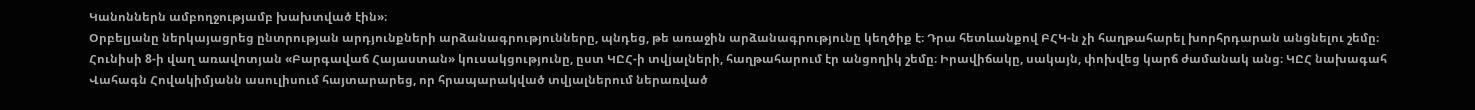Կանոններն ամբողջությամբ խախտված էին»։
Օրբելյանը ներկայացրեց ընտրության արդյունքների արձանագրությունները, պնդեց, թե առաջին արձանագրությունը կեղծիք է։ Դրա հետևանքով ԲՀԿ-ն չի հաղթահարել խորհրդարան անցնելու շեմը։
Հունիսի 8-ի վաղ առավոտյան «Բարգավաճ Հայաստան» կուսակցությունը, ըստ ԿԸՀ-ի տվյալների, հաղթահարում էր անցողիկ շեմը։ Իրավիճակը, սակայն, փոխվեց կարճ ժամանակ անց։ ԿԸՀ նախագահ Վահագն Հովակիմյանն ասուլիսում հայտարարեց, որ հրապարակված տվյալներում ներառված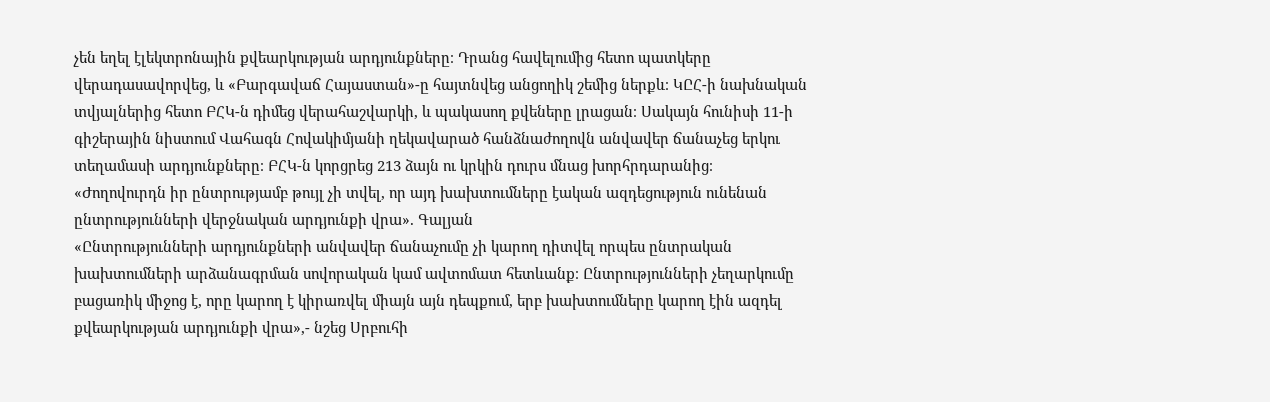չեն եղել էլեկտրոնային քվեարկության արդյունքները։ Դրանց հավելումից հետո պատկերը վերադասավորվեց, և «Բարգավաճ Հայաստան»-ը հայտնվեց անցողիկ շեմից ներքև։ ԿԸՀ-ի նախնական տվյալներից հետո ԲՀԿ-ն դիմեց վերահաշվարկի, և պակասող քվեները լրացան։ Սակայն հունիսի 11-ի գիշերային նիստում Վահագն Հովակիմյանի ղեկավարած հանձնաժողովն անվավեր ճանաչեց երկու տեղամասի արդյունքները։ ԲՀԿ-ն կորցրեց 213 ձայն ու կրկին դուրս մնաց խորհրդարանից։
«Ժողովուրդն իր ընտրությամբ թույլ չի տվել, որ այդ խախտումները էական ազդեցություն ունենան ընտրությունների վերջնական արդյունքի վրա». Գալյան
«Ընտրությունների արդյունքների անվավեր ճանաչումը չի կարող դիտվել որպես ընտրական խախտումների արձանագրման սովորական կամ ավտոմատ հետևանք։ Ընտրությունների չեղարկումը բացառիկ միջոց է, որը կարող է կիրառվել միայն այն դեպքում, երբ խախտումները կարող էին ազդել քվեարկության արդյունքի վրա»,- նշեց Սրբուհի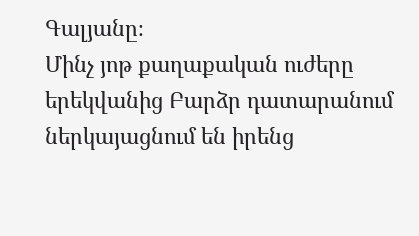Գալյանը։
Մինչ յոթ քաղաքական ուժերը երեկվանից Բարձր դատարանում ներկայացնում են իրենց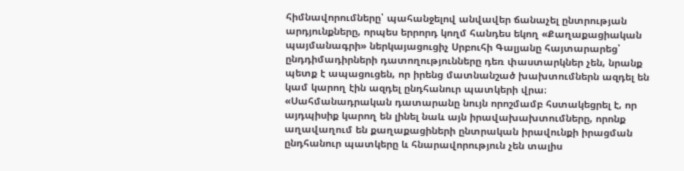հիմնավորումները՝ պահանջելով անվավեր ճանաչել ընտրության արդյունքները, որպես երրորդ կողմ հանդես եկող «Քաղաքացիական պայմանագրի» ներկայացուցիչ Սրբուհի Գալյանը հայտարարեց՝ ընդդիմադիրների դատողությունները դեռ փաստարկներ չեն, նրանք պետք է ապացուցեն, որ իրենց մատնանշած խախտումներն ազդել են կամ կարող էին ազդել ընդհանուր պատկերի վրա։
«Սահմանադրական դատարանը նույն որոշմամբ հստակեցրել է, որ այդպիսիք կարող են լինել նաև այն իրավախախտումները, որոնք աղավաղում են քաղաքացիների ընտրական իրավունքի իրացման ընդհանուր պատկերը և հնարավորություն չեն տալիս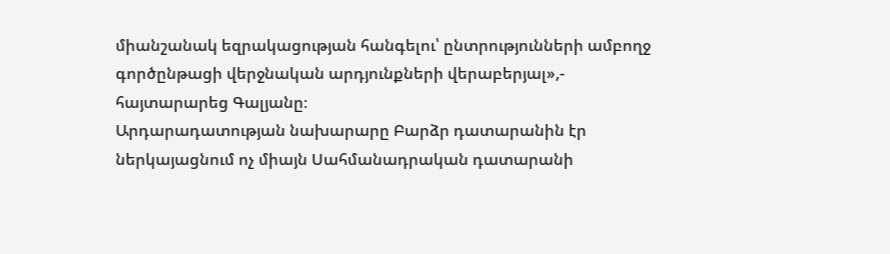միանշանակ եզրակացության հանգելու՝ ընտրությունների ամբողջ գործընթացի վերջնական արդյունքների վերաբերյալ»,- հայտարարեց Գալյանը։
Արդարադատության նախարարը Բարձր դատարանին էր ներկայացնում ոչ միայն Սահմանադրական դատարանի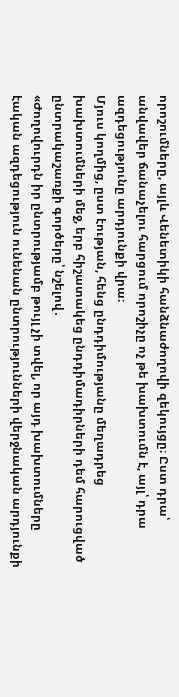որոշումները, այլև Վենետիկի հանձնաժողովի զեկույցը։ Ըստ դրա՝ անվավեր ճանաչելու հարցում որոշիչը ոչ թե խախտումն է, այլ՝ դրա ազդեցությունը արդյունքի վրա։
Մյուս կողմից, ըստ էության, հենց ընդդիմությանը մեղադրեց խախտումների մեջ, երբ հիշատակեց ընդդիմադիրների դեմ հարուցված ընտրակաշառքի գործերը՝ նշելով․
«Ժողովուրդն իր ընտրությամբ թույլ չի տվել, որ այդ խախտումները էական ազդեցություն ունենան ընտրությունների վերջնական արդյունքի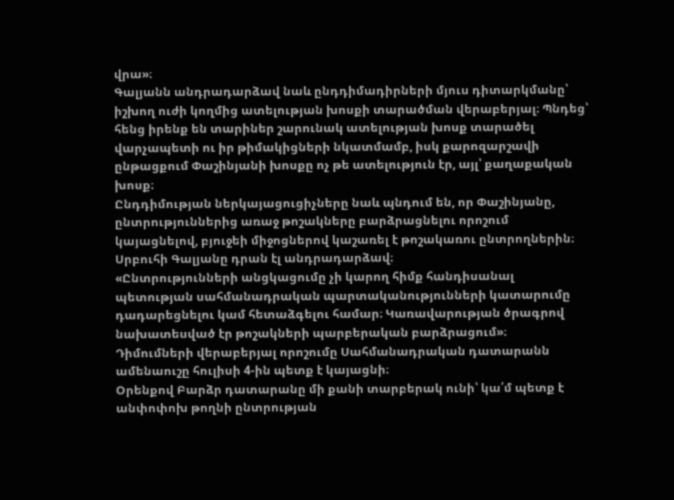վրա»։
Գալյանն անդրադարձավ նաև ընդդիմադիրների մյուս դիտարկմանը՝ իշխող ուժի կողմից ատելության խոսքի տարածման վերաբերյալ։ Պնդեց՝ հենց իրենք են տարիներ շարունակ ատելության խոսք տարածել վարչապետի ու իր թիմակիցների նկատմամբ, իսկ քարոզարշավի ընթացքում Փաշինյանի խոսքը ոչ թե ատելություն էր, այլ՝ քաղաքական խոսք։
Ընդդիմության ներկայացուցիչները նաև պնդում են, որ Փաշինյանը, ընտրություններից առաջ թոշակները բարձրացնելու որոշում կայացնելով, բյուջեի միջոցներով կաշառել է թոշակառու ընտրողներին։
Սրբուհի Գալյանը դրան էլ անդրադարձավ։
«Ընտրությունների անցկացումը չի կարող հիմք հանդիսանալ պետության սահմանադրական պարտականությունների կատարումը դադարեցնելու կամ հետաձգելու համար։ Կառավարության ծրագրով նախատեսված էր թոշակների պարբերական բարձրացում»։
Դիմումների վերաբերյալ որոշումը Սահմանադրական դատարանն ամենաուշը հուլիսի 4-ին պետք է կայացնի։
Օրենքով Բարձր դատարանը մի քանի տարբերակ ունի՝ կա՛մ պետք է անփոփոխ թողնի ընտրության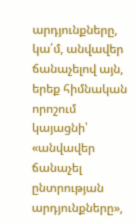արդյունքները, կա՛մ, անվավեր ճանաչելով այն, երեք հիմնական որոշում կայացնի՝ «անվավեր ճանաչել ընտրության արդյունքները»,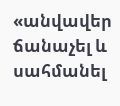«անվավեր ճանաչել և սահմանել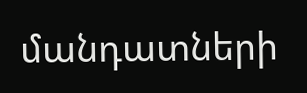մանդատների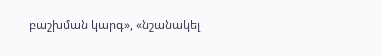բաշխման կարգ», «նշանակել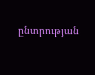ընտրության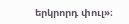երկրորդ փուլ»։